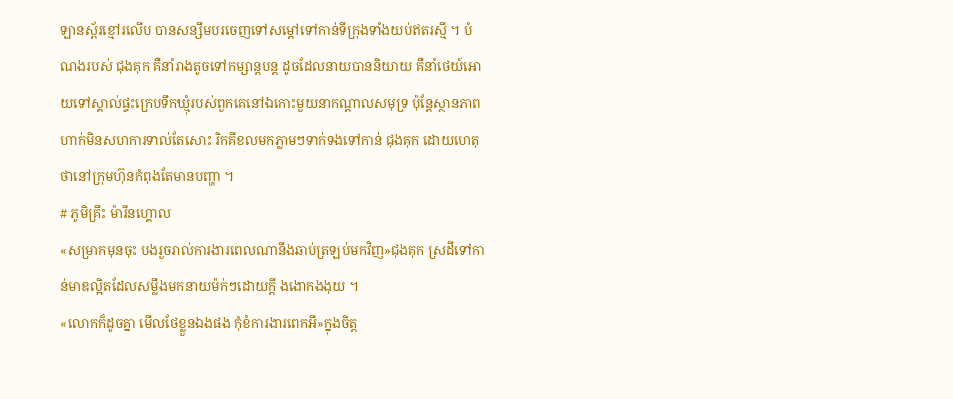ឡានស្ព័រខ្មៅរលើប បានសន្សឹមបរចេញទៅសម្ដៅទៅកាន់ទីក្រុងទាំងយប់ឥតរស្មី ។ បំណងរបស់ ជុងគុក គឺនាំរាងតូចទៅកម្សាន្តបន្ត ដូចដែលនាយបាននិយាយ គឺនាំថេយ៍អោយទៅស្គាល់ផ្ទះក្រេបទឹកឃ្មុំរបស់ពួកគេនៅឯកោះមួយនាកណ្ដាលសមុទ្រ ប៉ុន្តែស្ថានភាពហាក់មិនសហការទាល់តែសោះ រិកគីខលមកភ្លាមៗទាក់ទងទៅកាន់ ជុងគុក ដោយហេតុថានៅក្រុមហ៊ុនកំពុងតែមានបញ្ហា ។
# ភូមិគ្រឹះ ម៉ារីនហ្គោល
«សម្រាកមុនចុះ បងរួចរាល់ការងារពេលណានឹងឆាប់ត្រឡប់មកវិញ»ជុងគុក ស្រដីទៅកាន់មាឌល្អិតដែលសម្លឹងមកនាយម៉ក់ៗដោយក្ដី ងងោកងងុយ ។
«លោកក៏ដូចគ្នា មើលថែខ្លួនឯងផង កុំខំការងារពេកអី»ក្នុងចិត្ត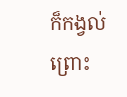ក៏កង្វល់ព្រោះ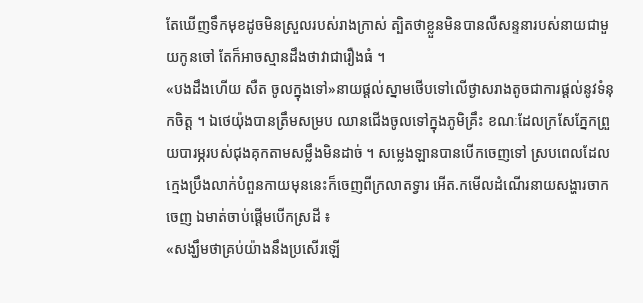តែឃើញទឹកមុខដូចមិនស្រួលរបស់រាងក្រាស់ ត្បិតថាខ្លួនមិនបានលឺសន្ទនារបស់នាយជាមួយកូនចៅ តែក៏អាចស្មានដឹងថាវាជារឿងធំ ។
«បងដឹងហើយ សឺត ចូលក្នុងទៅ»នាយផ្ដល់ស្នាមថើបទៅលើថ្ងាសរាងតូចជាការផ្ដល់នូវទំនុកចិត្ត ។ ឯថេយ៉ុងបានត្រឹមសម្រប ឈានជើងចូលទៅក្នុងភូមិគ្រឹះ ខណៈដែលក្រសែភ្នែកព្រួយបារម្ភរបស់ជុងគុកតាមសម្លឹងមិនដាច់ ។ សម្លេងឡានបានបើកចេញទៅ ស្របពេលដែលក្មេងប្រឹងលាក់បំពួនកាយមុននេះក៏ចេញពីក្រលាតទ្វារ អើត.កមើលដំណើរនាយសង្ហារចាកចេញ ឯមាត់ចាប់ផ្តើមបើកស្រដី ៖
«សង្ឃឹមថាគ្រប់យ៉ាងនឹងប្រសើរឡើ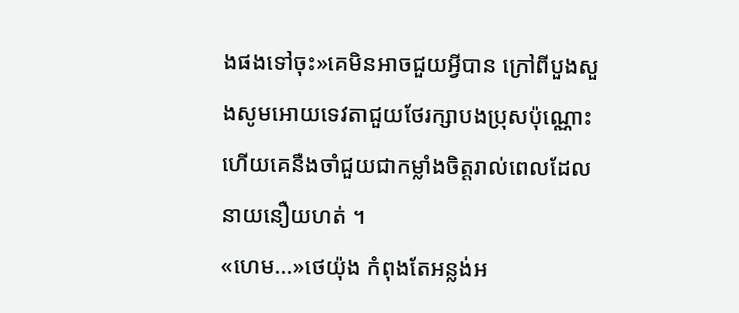ងផងទៅចុះ»គេមិនអាចជួយអ្វីបាន ក្រៅពីបួងសួងសូមអោយទេវតាជួយថែរក្សាបងប្រុសប៉ុណ្ណោះ ហើយគេនឺងចាំជួយជាកម្លាំងចិត្តរាល់ពេលដែលនាយនឿយហត់ ។
«ហេម...»ថេយ៉ុង កំពុងតែអន្លង់អ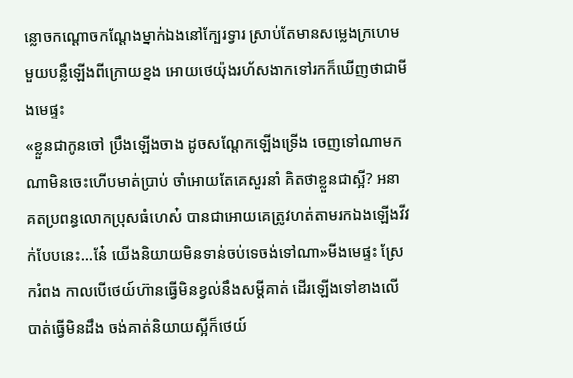ន្លោចកណ្ដោចកណ្ដែងម្នាក់ឯងនៅក្បែរទ្វារ ស្រាប់តែមានសម្លេងក្រហេមមួយបន្លឺឡើងពីក្រោយខ្នង អោយថេយ៉ុងរហ័សងាកទៅរកក៏ឃើញថាជាមីងមេផ្ទះ
«ខ្លួនជាកូនចៅ ប្រឹងឡើងចាង ដូចសណ្ដែកឡើងទ្រើង ចេញទៅណាមកណាមិនចេះហើបមាត់ប្រាប់ ចាំអោយតែគេសួរនាំ គិតថាខ្លួនជាស្អី? អនាគតប្រពន្ធលោកប្រុសធំហេស៎ បានជាអោយគេត្រូវហត់តាមរកឯងឡើងវីវក់បែបនេះ...នែ៎ យើងនិយាយមិនទាន់ចប់ទេចង់ទៅណា»មីងមេផ្ទះ ស្រែករំពង កាលបើថេយ៍ហ៊ានធ្វើមិនខ្វល់នឹងសម្ដីគាត់ ដើរឡើងទៅខាងលើបាត់ធ្វើមិនដឹង ចង់គាត់និយាយស្អីក៏ថេយ៍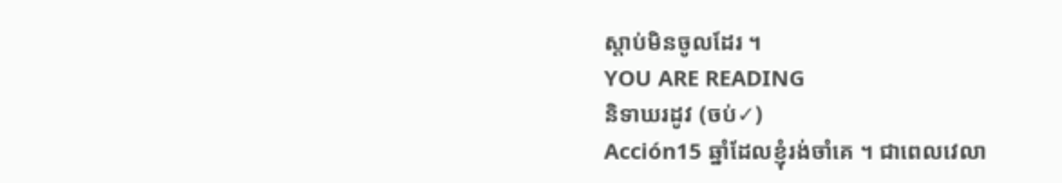ស្ដាប់មិនចូលដែរ ។
YOU ARE READING
និទាឃរដូវ (ចប់✓)
Acción15 ឆ្នាំដែលខ្ញុំរង់ចាំគេ ។ ជាពេលវេលា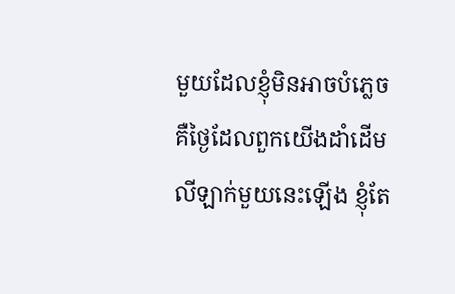មួយដែលខ្ញុំមិនអាចបំភ្លេច គឺថ្ងៃដែលពួកយើងដាំដើមលីឡាក់មួយនេះឡើង ខ្ញុំតែ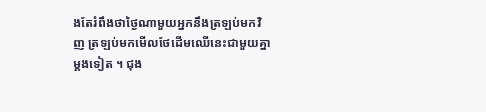ងតែរំពឹងថាថ្ងៃណាមួយអ្នកនឹងត្រឡប់មកវិញ ត្រឡប់មកមើលថែដើមឈើនេះជាមួយគ្នាម្ដងទៀត ។ ជុង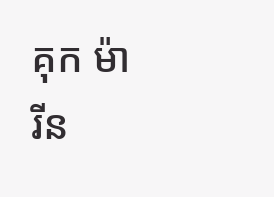គុក ម៉ារីន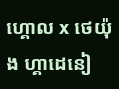ហ្គោល x ថេយ៉ុង ហ្គាដេនៀ